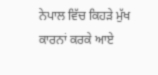ਨੇਪਾਲ ਵਿੱਚ ਕਿਹੜੇ ਮੁੱਖ ਕਾਰਨਾਂ ਕਰਕੇ ਆਏ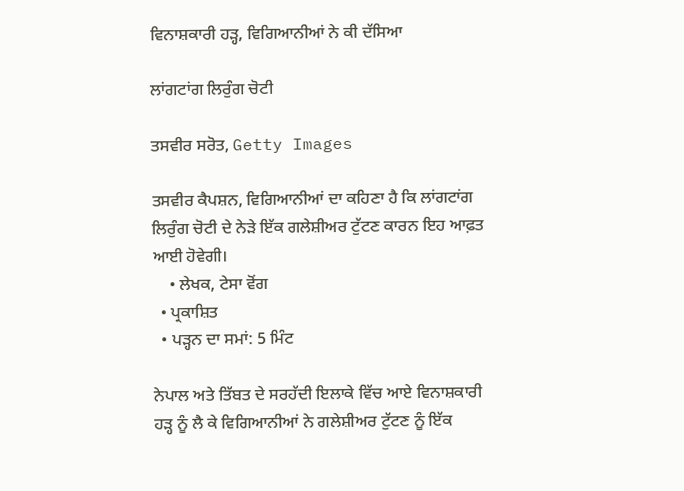ਵਿਨਾਸ਼ਕਾਰੀ ਹੜ੍ਹ, ਵਿਗਿਆਨੀਆਂ ਨੇ ਕੀ ਦੱਸਿਆ

ਲਾਂਗਟਾਂਗ ਲਿਰੁੰਗ ਚੋਟੀ

ਤਸਵੀਰ ਸਰੋਤ, Getty Images

ਤਸਵੀਰ ਕੈਪਸ਼ਨ, ਵਿਗਿਆਨੀਆਂ ਦਾ ਕਹਿਣਾ ਹੈ ਕਿ ਲਾਂਗਟਾਂਗ ਲਿਰੁੰਗ ਚੋਟੀ ਦੇ ਨੇੜੇ ਇੱਕ ਗਲੇਸ਼ੀਅਰ ਟੁੱਟਣ ਕਾਰਨ ਇਹ ਆਫ਼ਤ ਆਈ ਹੋਵੇਗੀ।
    • ਲੇਖਕ, ਟੇਸਾ ਵੋਂਗ
  • ਪ੍ਰਕਾਸ਼ਿਤ
  • ਪੜ੍ਹਨ ਦਾ ਸਮਾਂ: 5 ਮਿੰਟ

ਨੇਪਾਲ ਅਤੇ ਤਿੱਬਤ ਦੇ ਸਰਹੱਦੀ ਇਲਾਕੇ ਵਿੱਚ ਆਏ ਵਿਨਾਸ਼ਕਾਰੀ ਹੜ੍ਹ ਨੂੰ ਲੈ ਕੇ ਵਿਗਿਆਨੀਆਂ ਨੇ ਗਲੇਸ਼ੀਅਰ ਟੁੱਟਣ ਨੂੰ ਇੱਕ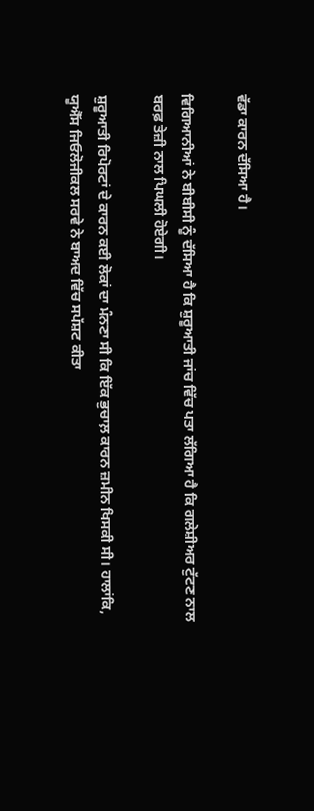ਵੱਡਾ ਕਾਰਨ ਦੱਸਿਆ ਹੈ।

ਵਿਗਿਆਨੀਆਂ ਨੇ ਬੀਬੀਸੀ ਨੂੰ ਦੱਸਿਆ ਹੈ ਕਿ ਸ਼ੁਰੂਆਤੀ ਜਾਂਚ ਵਿੱਚ ਪਤਾ ਲੱਗਿਆ ਹੈ ਕਿ ਗਲੇਸ਼ੀਅਰ ਟੁੱਟਣ ਨਾਲ ਬਰਫ਼ ਤੇਜ਼ੀ ਨਾਲ ਪਿਘਲੀ ਹੋਏਗੀ।

ਸ਼ੁਰੂਆਤੀ ਰਿਪੋਰਟਾਂ ਦੇ ਕਾਰਨ ਕਈ ਲੋਕਾਂ ਦਾ ਮੰਨਣਾ ਸੀ ਕਿ ਇੱਕ ਭੁਚਾਲ਼ ਕਾਰਨ ਜ਼ਮੀਨ ਖਿਸਕੀ ਸੀ। ਹਾਲਾਂਕਿ, ਯੂਐੱਸ ਜਿਓਲੋਜੀਕਲ ਸਰਵੇ ਨੇ ਬਾਅਦ ਵਿੱਚ ਸਪੱਸ਼ਟ ਕੀਤਾ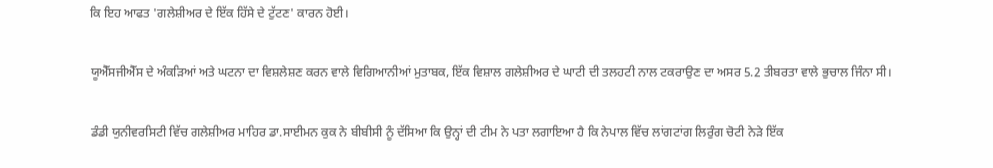ਕਿ ਇਹ ਆਫਤ 'ਗਲੇਸ਼ੀਅਰ ਦੇ ਇੱਕ ਹਿੱਸੇ ਦੇ ਟੁੱਟਣ' ਕਾਰਨ ਹੋਈ।

ਯੂਐੱਸਜੀਐੱਸ ਦੇ ਅੰਕੜਿਆਂ ਅਤੇ ਘਟਨਾ ਦਾ ਵਿਸ਼ਲੇਸ਼ਣ ਕਰਨ ਵਾਲੇ ਵਿਗਿਆਨੀਆਂ ਮੁਤਾਬਕ, ਇੱਕ ਵਿਸ਼ਾਲ ਗਲੇਸ਼ੀਅਰ ਦੇ ਘਾਟੀ ਦੀ ਤਲਹਟੀ ਨਾਲ ਟਕਰਾਉਣ ਦਾ ਅਸਰ 5.2 ਤੀਬਰਤਾ ਵਾਲੇ ਭੁਚਾਲ ਜਿੰਨਾ ਸੀ।

ਡੰਡੀ ਯੁਨੀਵਰਸਿਟੀ ਵਿੱਚ ਗਲੇਸ਼ੀਅਰ ਮਾਹਿਰ ਡਾ.ਸਾਈਮਨ ਕੁਕ ਨੇ ਬੀਬੀਸੀ ਨੂੰ ਦੱਸਿਆ ਕਿ ਉਨ੍ਹਾਂ ਦੀ ਟੀਮ ਨੇ ਪਤਾ ਲਗਾਇਆ ਹੈ ਕਿ ਨੇਪਾਲ ਵਿੱਚ ਲਾਂਗਟਾਂਗ ਲਿਰੁੰਗ ਚੋਟੀ ਨੇੜੇ ਇੱਕ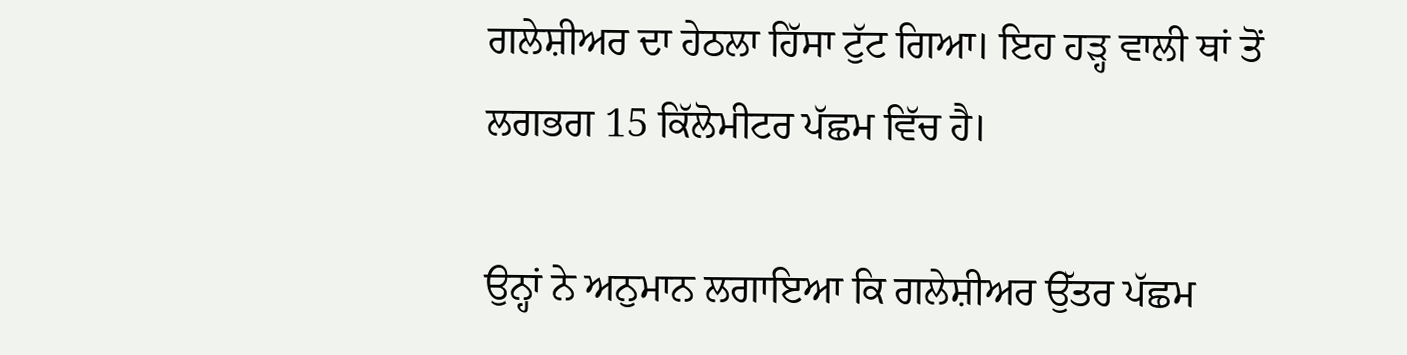ਗਲੇਸ਼ੀਅਰ ਦਾ ਹੇਠਲਾ ਹਿੱਸਾ ਟੁੱਟ ਗਿਆ। ਇਹ ਹੜ੍ਹ ਵਾਲੀ ਥਾਂ ਤੋਂ ਲਗਭਗ 15 ਕਿੱਲੋਮੀਟਰ ਪੱਛਮ ਵਿੱਚ ਹੈ।

ਉਨ੍ਹਾਂ ਨੇ ਅਨੁਮਾਨ ਲਗਾਇਆ ਕਿ ਗਲੇਸ਼ੀਅਰ ਉੱਤਰ ਪੱਛਮ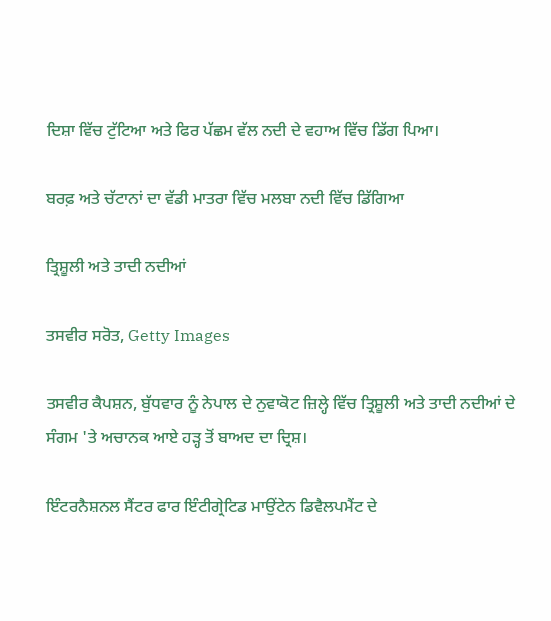ਦਿਸ਼ਾ ਵਿੱਚ ਟੁੱਟਿਆ ਅਤੇ ਫਿਰ ਪੱਛਮ ਵੱਲ ਨਦੀ ਦੇ ਵਹਾਅ ਵਿੱਚ ਡਿੱਗ ਪਿਆ।

ਬਰਫ਼ ਅਤੇ ਚੱਟਾਨਾਂ ਦਾ ਵੱਡੀ ਮਾਤਰਾ ਵਿੱਚ ਮਲਬਾ ਨਦੀ ਵਿੱਚ ਡਿੱਗਿਆ

ਤ੍ਰਿਸ਼ੂਲੀ ਅਤੇ ਤਾਦੀ ਨਦੀਆਂ

ਤਸਵੀਰ ਸਰੋਤ, Getty Images

ਤਸਵੀਰ ਕੈਪਸ਼ਨ, ਬੁੱਧਵਾਰ ਨੂੰ ਨੇਪਾਲ ਦੇ ਨੁਵਾਕੋਟ ਜ਼ਿਲ੍ਹੇ ਵਿੱਚ ਤ੍ਰਿਸ਼ੂਲੀ ਅਤੇ ਤਾਦੀ ਨਦੀਆਂ ਦੇ ਸੰਗਮ 'ਤੇ ਅਚਾਨਕ ਆਏ ਹੜ੍ਹ ਤੋਂ ਬਾਅਦ ਦਾ ਦ੍ਰਿਸ਼।

ਇੰਟਰਨੈਸ਼ਨਲ ਸੈਂਟਰ ਫਾਰ ਇੰਟੀਗ੍ਰੇਟਿਡ ਮਾਉਂਟੇਨ ਡਿਵੈਲਪਮੈਂਟ ਦੇ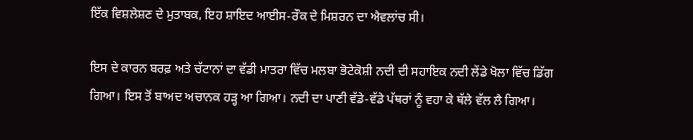ਇੱਕ ਵਿਸ਼ਲੇਸ਼ਣ ਦੇ ਮੁਤਾਬਕ, ਇਹ ਸ਼ਾਇਦ ਆਈਸ-ਰੌਕ ਦੇ ਮਿਸ਼ਰਨ ਦਾ ਐਵਲਾਂਚ ਸੀ।

ਇਸ ਦੇ ਕਾਰਨ ਬਰਫ਼ ਅਤੇ ਚੱਟਾਨਾਂ ਦਾ ਵੱਡੀ ਮਾਤਰਾ ਵਿੱਚ ਮਲਬਾ ਭੋਟੇਕੋਸ਼ੀ ਨਦੀ ਦੀ ਸਹਾਇਕ ਨਦੀ ਲੇਂਡੇ ਖੋਲਾ ਵਿੱਚ ਡਿੱਗ ਗਿਆ। ਇਸ ਤੋਂ ਬਾਅਦ ਅਚਾਨਕ ਹੜ੍ਹ ਆ ਗਿਆ। ਨਦੀ ਦਾ ਪਾਣੀ ਵੱਡੇ-ਵੱਡੇ ਪੱਥਰਾਂ ਨੂੰ ਵਹਾ ਕੇ ਥੱਲੇ ਵੱਲ ਲੈ ਗਿਆ।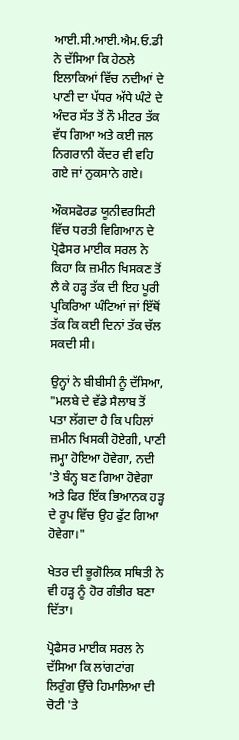ਆਈ.ਸੀ.ਆਈ.ਐਮ.ਓ.ਡੀ ਨੇ ਦੱਸਿਆ ਕਿ ਹੇਠਲੇ ਇਲਾਕਿਆਂ ਵਿੱਚ ਨਦੀਆਂ ਦੇ ਪਾਣੀ ਦਾ ਪੱਧਰ ਅੱਧੇ ਘੰਟੇ ਦੇ ਅੰਦਰ ਸੱਤ ਤੋਂ ਨੌ ਮੀਟਰ ਤੱਕ ਵੱਧ ਗਿਆ ਅਤੇ ਕਈ ਜਲ ਨਿਗਰਾਨੀ ਕੇਂਦਰ ਵੀ ਵਹਿ ਗਏ ਜਾਂ ਨੁਕਸਾਨੇ ਗਏ।

ਔਕਸਫੋਰਡ ਯੂਨੀਵਰਸਿਟੀ ਵਿੱਚ ਧਰਤੀ ਵਿਗਿਆਨ ਦੇ ਪ੍ਰੋਫੈਸਰ ਮਾਈਕ ਸਰਲ ਨੇ ਕਿਹਾ ਕਿ ਜ਼ਮੀਨ ਖਿਸਕਣ ਤੋਂ ਲੈ ਕੇ ਹੜ੍ਹ ਤੱਕ ਦੀ ਇਹ ਪੂਰੀ ਪ੍ਰਕਿਰਿਆ ਘੰਟਿਆਂ ਜਾਂ ਇੱਥੋਂ ਤੱਕ ਕਿ ਕਈ ਦਿਨਾਂ ਤੱਕ ਚੱਲ ਸਕਦੀ ਸੀ।

ਉਨ੍ਹਾਂ ਨੇ ਬੀਬੀਸੀ ਨੂੰ ਦੱਸਿਆ, "ਮਲਬੇ ਦੇ ਵੱਡੇ ਸੈਲਾਬ ਤੋਂ ਪਤਾ ਲੱਗਦਾ ਹੈ ਕਿ ਪਹਿਲਾਂ ਜ਼ਮੀਨ ਖਿਸਕੀ ਹੋਏਗੀ, ਪਾਣੀ ਜਮ੍ਹਾ ਹੋਇਆ ਹੋਵੇਗਾ, ਨਦੀ 'ਤੇ ਬੰਨ੍ਹ ਬਣ ਗਿਆ ਹੋਵੇਗਾ ਅਤੇ ਫਿਰ ਇੱਕ ਭਿਆਨਕ ਹੜ੍ਹ ਦੇ ਰੂਪ ਵਿੱਚ ਉਹ ਫੁੱਟ ਗਿਆ ਹੋਵੇਗਾ।"

ਖੇਤਰ ਦੀ ਭੂਗੋਲਿਕ ਸਥਿਤੀ ਨੇ ਵੀ ਹੜ੍ਹ ਨੂੰ ਹੋਰ ਗੰਭੀਰ ਬਣਾ ਦਿੱਤਾ।

ਪ੍ਰੋਫੈਸਰ ਮਾਈਕ ਸਰਲ ਨੇ ਦੱਸਿਆ ਕਿ ਲਾਂਗਟਾਂਗ ਲਿਰੁੰਗ ਉੱਚੇ ਹਿਮਾਲਿਆ ਦੀ ਚੋਟੀ 'ਤੇ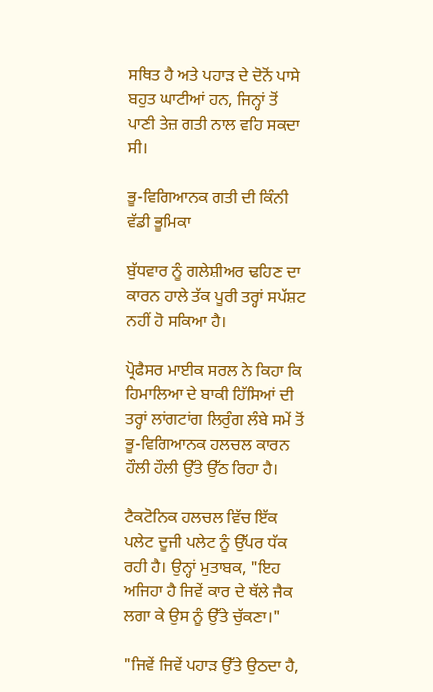ਸਥਿਤ ਹੈ ਅਤੇ ਪਹਾੜ ਦੇ ਦੋਨੋਂ ਪਾਸੇ ਬਹੁਤ ਘਾਟੀਆਂ ਹਨ, ਜਿਨ੍ਹਾਂ ਤੋਂ ਪਾਣੀ ਤੇਜ਼ ਗਤੀ ਨਾਲ ਵਹਿ ਸਕਦਾ ਸੀ।

ਭੂ-ਵਿਗਿਆਨਕ ਗਤੀ ਦੀ ਕਿੰਨੀ ਵੱਡੀ ਭੂਮਿਕਾ

ਬੁੱਧਵਾਰ ਨੂੰ ਗਲੇਸ਼ੀਅਰ ਢਹਿਣ ਦਾ ਕਾਰਨ ਹਾਲੇ ਤੱਕ ਪੂਰੀ ਤਰ੍ਹਾਂ ਸਪੱਸ਼ਟ ਨਹੀਂ ਹੋ ਸਕਿਆ ਹੈ।

ਪ੍ਰੋਫੈਸਰ ਮਾਈਕ ਸਰਲ ਨੇ ਕਿਹਾ ਕਿ ਹਿਮਾਲਿਆ ਦੇ ਬਾਕੀ ਹਿੱਸਿਆਂ ਦੀ ਤਰ੍ਹਾਂ ਲਾਂਗਟਾਂਗ ਲਿਰੁੰਗ ਲੰਬੇ ਸਮੇਂ ਤੋਂ ਭੂ-ਵਿਗਿਆਨਕ ਹਲਚਲ ਕਾਰਨ ਹੌਲੀ ਹੌਲੀ ਉੱਤੇ ਉੱਠ ਰਿਹਾ ਹੈ।

ਟੈਕਟੋਨਿਕ ਹਲਚਲ ਵਿੱਚ ਇੱਕ ਪਲੇਟ ਦੂਜੀ ਪਲੇਟ ਨੂੰ ਉੱਪਰ ਧੱਕ ਰਹੀ ਹੈ। ਉਨ੍ਹਾਂ ਮੁਤਾਬਕ, "ਇਹ ਅਜਿਹਾ ਹੈ ਜਿਵੇਂ ਕਾਰ ਦੇ ਥੱਲੇ ਜੈਕ ਲਗਾ ਕੇ ਉਸ ਨੂੰ ਉੱਤੇ ਚੁੱਕਣਾ।"

"ਜਿਵੇਂ ਜਿਵੇਂ ਪਹਾੜ ਉੱਤੇ ਉਠਦਾ ਹੈ,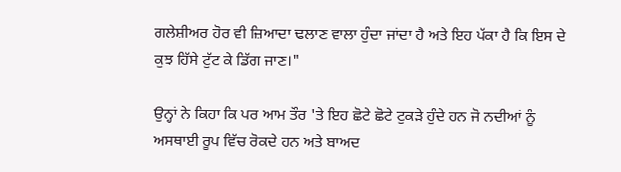ਗਲੇਸ਼ੀਅਰ ਹੋਰ ਵੀ ਜ਼ਿਆਦਾ ਢਲਾਣ ਵਾਲਾ ਹੁੰਦਾ ਜਾਂਦਾ ਹੈ ਅਤੇ ਇਹ ਪੱਕਾ ਹੈ ਕਿ ਇਸ ਦੇ ਕੁਝ ਹਿੱਸੇ ਟੁੱਟ ਕੇ ਡਿੱਗ ਜਾਣ।"

ਉਨ੍ਹਾਂ ਨੇ ਕਿਹਾ ਕਿ ਪਰ ਆਮ ਤੌਰ 'ਤੇ ਇਹ ਛੋਟੇ ਛੋਟੇ ਟੁਕੜੇ ਹੁੰਦੇ ਹਨ ਜੋ ਨਦੀਆਂ ਨੂੰ ਅਸਥਾਈ ਰੂਪ ਵਿੱਚ ਰੋਕਦੇ ਹਨ ਅਤੇ ਬਾਅਦ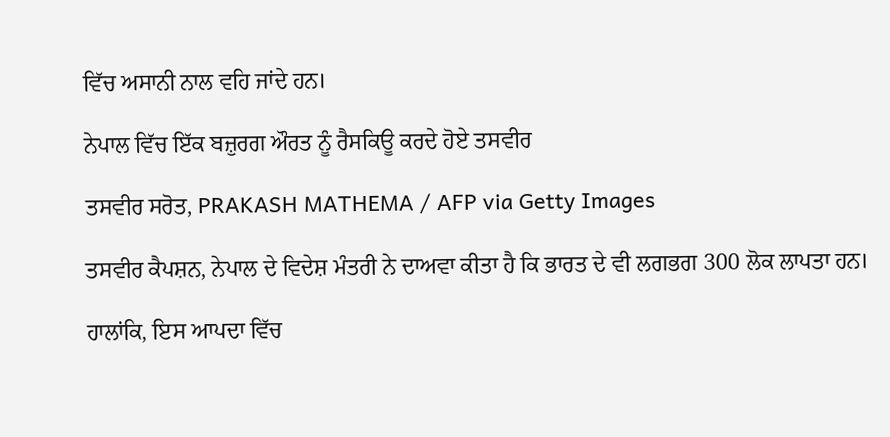ਵਿੱਚ ਅਸਾਨੀ ਨਾਲ ਵਹਿ ਜਾਂਦੇ ਹਨ।

ਨੇਪਾਲ ਵਿੱਚ ਇੱਕ ਬਜ਼ੁਰਗ ਔਰਤ ਨੂੰ ਰੈਸਕਿਊ ਕਰਦੇ ਹੋਏ ਤਸਵੀਰ

ਤਸਵੀਰ ਸਰੋਤ, PRAKASH MATHEMA / AFP via Getty Images

ਤਸਵੀਰ ਕੈਪਸ਼ਨ, ਨੇਪਾਲ ਦੇ ਵਿਦੇਸ਼ ਮੰਤਰੀ ਨੇ ਦਾਅਵਾ ਕੀਤਾ ਹੈ ਕਿ ਭਾਰਤ ਦੇ ਵੀ ਲਗਭਗ 300 ਲੋਕ ਲਾਪਤਾ ਹਨ।

ਹਾਲਾਂਕਿ, ਇਸ ਆਪਦਾ ਵਿੱਚ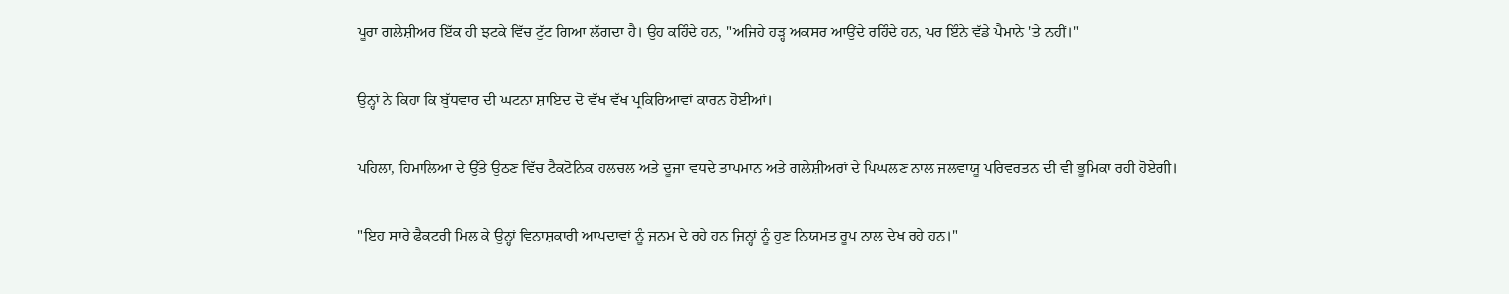ਪੂਰਾ ਗਲੇਸ਼ੀਅਰ ਇੱਕ ਹੀ ਝਟਕੇ ਵਿੱਚ ਟੁੱਟ ਗਿਆ ਲੱਗਦਾ ਹੈ। ਉਹ ਕਹਿੰਦੇ ਹਨ, "ਅਜਿਹੇ ਹੜ੍ਹ ਅਕਸਰ ਆਉਂਦੇ ਰਹਿੰਦੇ ਹਨ, ਪਰ ਇੰਨੇ ਵੱਡੇ ਪੈਮਾਨੇ 'ਤੇ ਨਹੀਂ।"

ਉਨ੍ਹਾਂ ਨੇ ਕਿਹਾ ਕਿ ਬੁੱਧਵਾਰ ਦੀ ਘਟਨਾ ਸ਼ਾਇਦ ਦੋ ਵੱਖ ਵੱਖ ਪ੍ਰਕਿਰਿਆਵਾਂ ਕਾਰਨ ਹੋਈਆਂ।

ਪਹਿਲਾ, ਹਿਮਾਲਿਆ ਦੇ ਉੱਤੇ ਉਠਣ ਵਿੱਚ ਟੈਕਟੋਨਿਕ ਹਲਚਲ ਅਤੇ ਦੂਜਾ ਵਧਦੇ ਤਾਪਮਾਨ ਅਤੇ ਗਲੇਸ਼ੀਅਰਾਂ ਦੇ ਪਿਘਲਣ ਨਾਲ ਜਲਵਾਯੂ ਪਰਿਵਰਤਨ ਦੀ ਵੀ ਭੂਮਿਕਾ ਰਹੀ ਹੋਏਗੀ।

"ਇਹ ਸਾਰੇ ਫੈਕਟਰੀ ਮਿਲ ਕੇ ਉਨ੍ਹਾਂ ਵਿਨਾਸ਼ਕਾਰੀ ਆਪਦਾਵਾਂ ਨੂੰ ਜਨਮ ਦੇ ਰਹੇ ਹਨ ਜਿਨ੍ਹਾਂ ਨੂੰ ਹੁਣ ਨਿਯਮਤ ਰੂਪ ਨਾਲ ਦੇਖ ਰਹੇ ਹਨ।"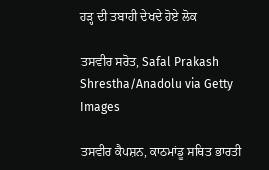ਹੜ੍ਹ ਦੀ ਤਬਾਹੀ ਦੇਖਦੇ ਹੋਏ ਲੋਕ

ਤਸਵੀਰ ਸਰੋਤ, Safal Prakash Shrestha/Anadolu via Getty Images

ਤਸਵੀਰ ਕੈਪਸ਼ਨ, ਕਾਠਮਾਂਡੂ ਸਥਿਤ ਭਾਰਤੀ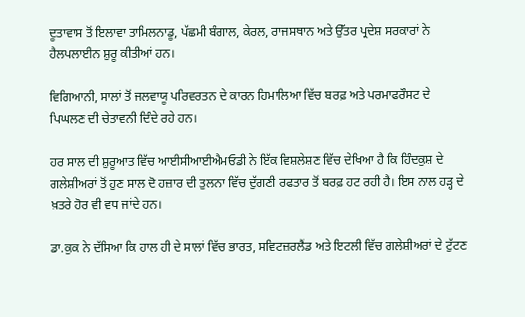ਦੂਤਾਵਾਸ ਤੋਂ ਇਲਾਵਾ ਤਾਮਿਲਨਾਡੂ, ਪੱਛਮੀ ਬੰਗਾਲ, ਕੇਰਲ, ਰਾਜਸਥਾਨ ਅਤੇ ਉੱਤਰ ਪ੍ਰਦੇਸ਼ ਸਰਕਾਰਾਂ ਨੇ ਹੈਲਪਲਾਈਨ ਸ਼ੁਰੂ ਕੀਤੀਆਂ ਹਨ।

ਵਿਗਿਆਨੀ, ਸਾਲਾਂ ਤੋਂ ਜਲਵਾਯੂ ਪਰਿਵਰਤਨ ਦੇ ਕਾਰਨ ਹਿਮਾਲਿਆ ਵਿੱਚ ਬਰਫ਼ ਅਤੇ ਪਰਮਾਫਰੌਸਟ ਦੇ ਪਿਘਲਣ ਦੀ ਚੇਤਾਵਨੀ ਦਿੰਦੇ ਰਹੇ ਹਨ।

ਹਰ ਸਾਲ ਦੀ ਸ਼ੁਰੂਆਤ ਵਿੱਚ ਆਈਸੀਆਈਐਮਓਡੀ ਨੇ ਇੱਕ ਵਿਸ਼ਲੇਸ਼ਣ ਵਿੱਚ ਦੇਖਿਆ ਹੈ ਕਿ ਹਿੰਦਕੁਸ਼ ਦੇ ਗਲੇਸ਼ੀਅਰਾਂ ਤੋਂ ਹੁਣ ਸਾਲ ਦੋ ਹਜ਼ਾਰ ਦੀ ਤੁਲਨਾ ਵਿੱਚ ਦੁੱਗਣੀ ਰਫਤਾਰ ਤੋਂ ਬਰਫ਼ ਹਟ ਰਹੀ ਹੈ। ਇਸ ਨਾਲ ਹੜ੍ਹ ਦੇ ਖ਼ਤਰੇ ਹੋਰ ਵੀ ਵਧ ਜਾਂਦੇ ਹਨ।

ਡਾ.ਕੁਕ ਨੇ ਦੱਸਿਆ ਕਿ ਹਾਲ ਹੀ ਦੇ ਸਾਲਾਂ ਵਿੱਚ ਭਾਰਤ, ਸਵਿਟਜ਼ਰਲੈਂਡ ਅਤੇ ਇਟਲੀ ਵਿੱਚ ਗਲੇਸ਼ੀਅਰਾਂ ਦੇ ਟੁੱਟਣ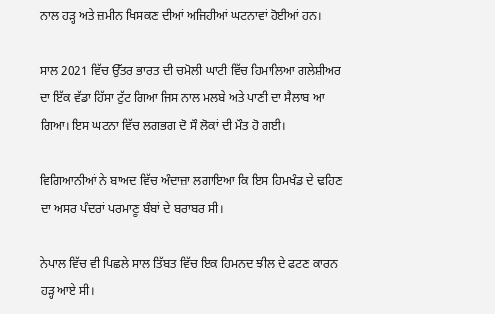ਨਾਲ ਹੜ੍ਹ ਅਤੇ ਜ਼ਮੀਨ ਖਿਸਕਣ ਦੀਆਂ ਅਜਿਹੀਆਂ ਘਟਨਾਵਾਂ ਹੋਈਆਂ ਹਨ।

ਸਾਲ 2021 ਵਿੱਚ ਉੱਤਰ ਭਾਰਤ ਦੀ ਚਮੋਲੀ ਘਾਟੀ ਵਿੱਚ ਹਿਮਾਲਿਆ ਗਲੇਸ਼ੀਅਰ ਦਾ ਇੱਕ ਵੱਡਾ ਹਿੱਸਾ ਟੁੱਟ ਗਿਆ ਜਿਸ ਨਾਲ ਮਲਬੇ ਅਤੇ ਪਾਣੀ ਦਾ ਸੈਲਾਬ ਆ ਗਿਆ। ਇਸ ਘਟਨਾ ਵਿੱਚ ਲਗਭਗ ਦੋ ਸੌ ਲੋਕਾਂ ਦੀ ਮੌਤ ਹੋ ਗਈ।

ਵਿਗਿਆਨੀਆਂ ਨੇ ਬਾਅਦ ਵਿੱਚ ਅੰਦਾਜ਼ਾ ਲਗਾਇਆ ਕਿ ਇਸ ਹਿਮਖੰਡ ਦੇ ਢਹਿਣ ਦਾ ਅਸਰ ਪੰਦਰਾਂ ਪਰਮਾਣੂ ਬੰਬਾਂ ਦੇ ਬਰਾਬਰ ਸੀ।

ਨੇਪਾਲ ਵਿੱਚ ਵੀ ਪਿਛਲੇ ਸਾਲ ਤਿੱਬਤ ਵਿੱਚ ਇਕ ਹਿਮਨਦ ਝੀਲ ਦੇ ਫਟਣ ਕਾਰਨ ਹੜ੍ਹ ਆਏ ਸੀ।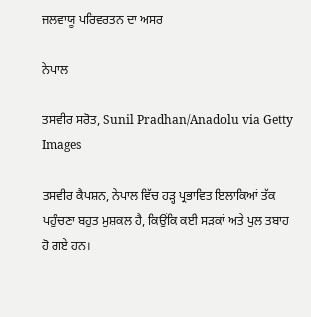ਜਲਵਾਯੂ ਪਰਿਵਰਤਨ ਦਾ ਅਸਰ

ਨੇਪਾਲ

ਤਸਵੀਰ ਸਰੋਤ, Sunil Pradhan/Anadolu via Getty Images

ਤਸਵੀਰ ਕੈਪਸ਼ਨ, ਨੇਪਾਲ ਵਿੱਚ ਹੜ੍ਹ ਪ੍ਰਭਾਵਿਤ ਇਲਾਕਿਆਂ ਤੱਕ ਪਹੁੰਚਣਾ ਬਹੁਤ ਮੁਸ਼ਕਲ ਹੈ, ਕਿਉਂਕਿ ਕਈ ਸੜਕਾਂ ਅਤੇ ਪੁਲ ਤਬਾਹ ਹੋ ਗਏ ਹਨ।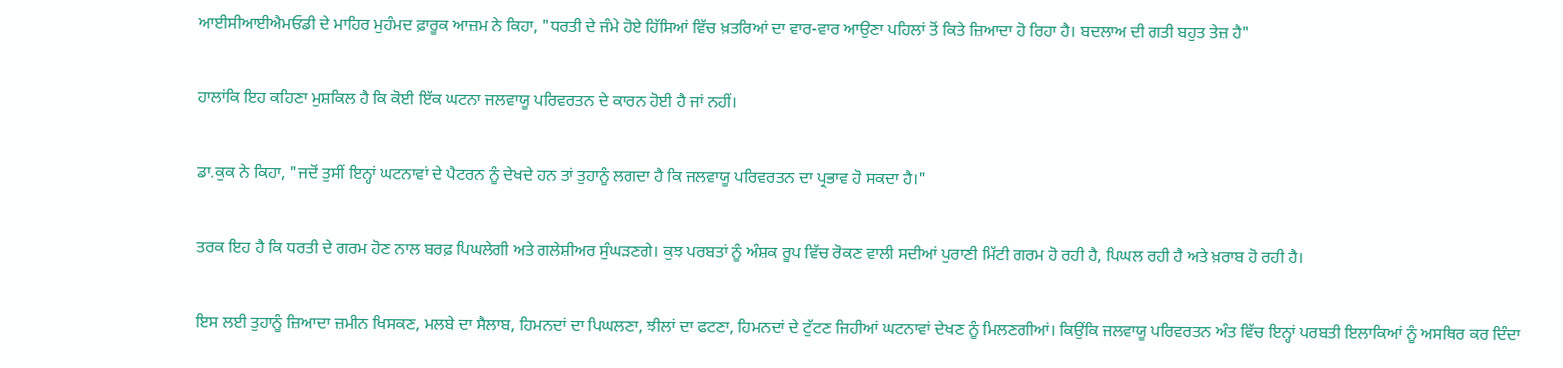ਆਈਸੀਆਈਐਮਓਡੀ ਦੇ ਮਾਹਿਰ ਮੁਹੰਮਦ ਫ਼ਾਰੂਕ ਆਜ਼ਮ ਨੇ ਕਿਹਾ, "ਧਰਤੀ ਦੇ ਜੰਮੇ ਹੋਏ ਹਿੱਸਿਆਂ ਵਿੱਚ ਖ਼ਤਰਿਆਂ ਦਾ ਵਾਰ-ਵਾਰ ਆਉਣਾ ਪਹਿਲਾਂ ਤੋਂ ਕਿਤੇ ਜ਼ਿਆਦਾ ਹੋ ਰਿਹਾ ਹੈ। ਬਦਲਾਅ ਦੀ ਗਤੀ ਬਹੁਤ ਤੇਜ਼ ਹੈ"

ਹਾਲਾਂਕਿ ਇਹ ਕਹਿਣਾ ਮੁਸ਼ਕਿਲ ਹੈ ਕਿ ਕੋਈ ਇੱਕ ਘਟਨਾ ਜਲਵਾਯੂ ਪਰਿਵਰਤਨ ਦੇ ਕਾਰਨ ਹੋਈ ਹੈ ਜਾਂ ਨਹੀਂ।

ਡਾ.ਕੁਕ ਨੇ ਕਿਹਾ, "ਜਦੋਂ ਤੁਸੀਂ ਇਨ੍ਹਾਂ ਘਟਨਾਵਾਂ ਦੇ ਪੈਟਰਨ ਨੂੰ ਦੇਖਦੇ ਹਨ ਤਾਂ ਤੁਹਾਨੂੰ ਲਗਦਾ ਹੈ ਕਿ ਜਲਵਾਯੂ ਪਰਿਵਰਤਨ ਦਾ ਪ੍ਰਭਾਵ ਹੋ ਸਕਦਾ ਹੈ।"

ਤਰਕ ਇਹ ਹੈ ਕਿ ਧਰਤੀ ਦੇ ਗਰਮ ਹੋਣ ਨਾਲ ਬਰਫ਼ ਪਿਘਲੇਗੀ ਅਤੇ ਗਲੇਸ਼ੀਅਰ ਸੁੰਘੜਣਗੇ। ਕੁਝ ਪਰਬਤਾਂ ਨੂੰ ਅੰਸ਼ਕ ਰੂਪ ਵਿੱਚ ਰੋਕਣ ਵਾਲੀ ਸਦੀਆਂ ਪੁਰਾਣੀ ਮਿੱਟੀ ਗਰਮ ਹੋ ਰਹੀ ਹੈ, ਪਿਘਲ ਰਹੀ ਹੈ ਅਤੇ ਖ਼ਰਾਬ ਹੋ ਰਹੀ ਹੈ।

ਇਸ ਲਈ ਤੁਹਾਨੂੰ ਜ਼ਿਆਦਾ ਜ਼ਮੀਨ ਖਿਸਕਣ, ਮਲਬੇ ਦਾ ਸੈਲਾਬ, ਹਿਮਨਦਾਂ ਦਾ ਪਿਘਲਣਾ, ਝੀਲਾਂ ਦਾ ਫਟਣਾ, ਹਿਮਨਦਾਂ ਦੇ ਟੁੱਟਣ ਜਿਹੀਆਂ ਘਟਨਾਵਾਂ ਦੇਖਣ ਨੂੰ ਮਿਲਣਗੀਆਂ। ਕਿਉਂਕਿ ਜਲਵਾਯੂ ਪਰਿਵਰਤਨ ਅੰਤ ਵਿੱਚ ਇਨ੍ਹਾਂ ਪਰਬਤੀ ਇਲਾਕਿਆਂ ਨੂੰ ਅਸਥਿਰ ਕਰ ਦਿੰਦਾ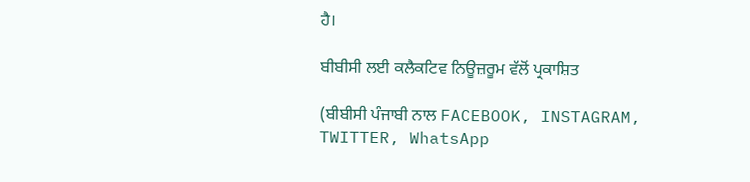ਹੈ।

ਬੀਬੀਸੀ ਲਈ ਕਲੈਕਟਿਵ ਨਿਊਜ਼ਰੂਮ ਵੱਲੋਂ ਪ੍ਰਕਾਸ਼ਿਤ

(ਬੀਬੀਸੀ ਪੰਜਾਬੀ ਨਾਲ FACEBOOK, INSTAGRAM, TWITTER, WhatsApp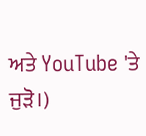ਅਤੇ YouTube 'ਤੇ ਜੁੜੋ।)